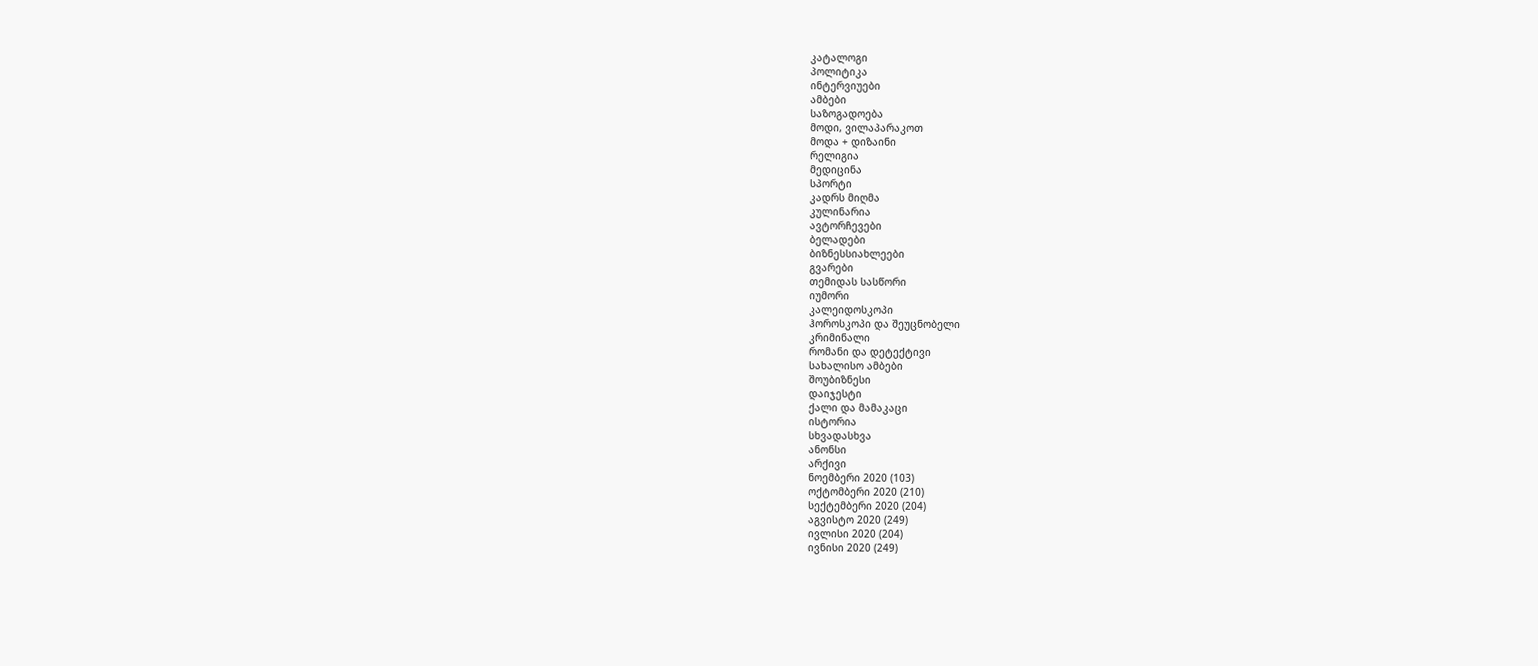კატალოგი
პოლიტიკა
ინტერვიუები
ამბები
საზოგადოება
მოდი, ვილაპარაკოთ
მოდა + დიზაინი
რელიგია
მედიცინა
სპორტი
კადრს მიღმა
კულინარია
ავტორჩევები
ბელადები
ბიზნესსიახლეები
გვარები
თემიდას სასწორი
იუმორი
კალეიდოსკოპი
ჰოროსკოპი და შეუცნობელი
კრიმინალი
რომანი და დეტექტივი
სახალისო ამბები
შოუბიზნესი
დაიჯესტი
ქალი და მამაკაცი
ისტორია
სხვადასხვა
ანონსი
არქივი
ნოემბერი 2020 (103)
ოქტომბერი 2020 (210)
სექტემბერი 2020 (204)
აგვისტო 2020 (249)
ივლისი 2020 (204)
ივნისი 2020 (249)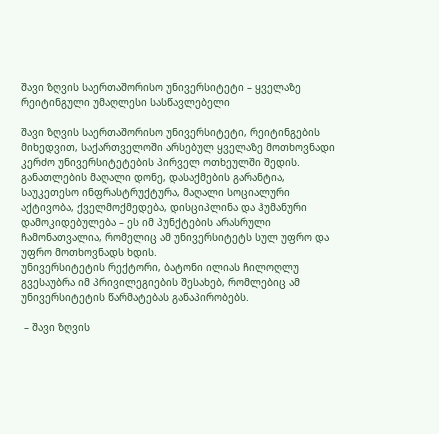შავი ზღვის საერთაშორისო უნივერსიტეტი – ყველაზე რეიტინგული უმაღლესი სასწავლებელი

შავი ზღვის საერთაშორისო უნივერსიტეტი, რეიტინგების მიხედვით, საქართველოში არსებულ ყველაზე მოთხოვნადი კერძო უნივერსიტეტების პირველ ოთხეულში შედის. განათლების მაღალი დონე, დასაქმების გარანტია, საუკეთესო ინფრასტრუქტურა, მაღალი სოციალური აქტივობა, ქველმოქმედება, დისციპლინა და ჰუმანური დამოკიდებულება – ეს იმ პუნქტების არასრული ჩამონათვალია, რომელიც ამ უნივერსიტეტს სულ უფრო და უფრო მოთხოვნადს ხდის.
უნივერსიტეტის რექტორი, ბატონი ილიას ჩილოღლუ გვესაუბრა იმ პრივილეგიების შესახებ, რომლებიც ამ უნივერსიტეტის წარმატებას განაპირობებს.

 – შავი ზღვის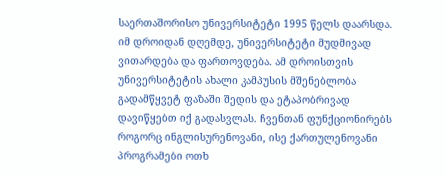საერთაშორისო უნივერსიტეტი 1995 წელს დაარსდა. იმ დროიდან დღემდე, უნივერსიტეტი მუდმივად ვითარდება და ფართოვდება. ამ დროისთვის უნივერსიტეტის ახალი კამპუსის მშენებლობა გადამწყვეტ ფაზაში შედის და ეტაპობრივად დავიწყებთ იქ გადასვლას. ჩვენთან ფუნქციონირებს როგორც ინგლისურენოვანი, ისე ქართულენოვანი პროგრამები ოთხ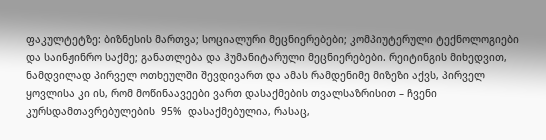ფაკულტეტზე: ბიზნესის მართვა; სოციალური მეცნიერებები; კომპიუტერული ტექნოლოგიები და საინჟინრო საქმე; განათლება და ჰუმანიტარული მეცნიერებები. რეიტინგის მიხედვით, ნამდვილად პირველ ოთხეულში შევდივართ და ამას რამდენიმე მიზეზი აქვს, პირველ ყოვლისა კი ის, რომ მოწინაავეები ვართ დასაქმების თვალსაზრისით – ჩვენი კურსდამთავრებულების  95%  დასაქმებულია, რასაც,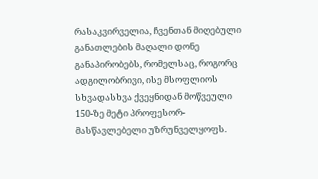რასაკვირველია, ჩვენთან მიღებული განათლების მაღალი დონე განაპირობებს, რომელსაც, როგორც ადგილობრივი, ისე მსოფლიოს სხვადასხვა ქვეყნიდან მოწვეული 150-ზე მეტი პროფესორ-მასწავლებელი უზრუნველყოფს.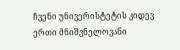ჩვენი უნივერისტეტის კიდევ ერთი მნიშვნელოვანი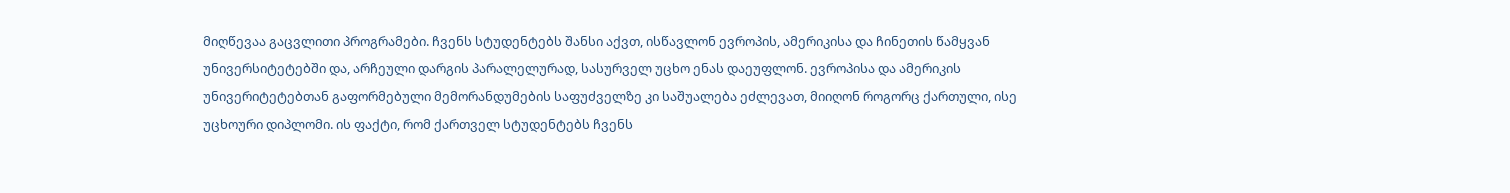მიღწევაა გაცვლითი პროგრამები. ჩვენს სტუდენტებს შანსი აქვთ, ისწავლონ ევროპის, ამერიკისა და ჩინეთის წამყვან უნივერსიტეტებში და, არჩეული დარგის პარალელურად, სასურველ უცხო ენას დაეუფლონ. ევროპისა და ამერიკის უნივერიტეტებთან გაფორმებული მემორანდუმების საფუძველზე კი საშუალება ეძლევათ, მიიღონ როგორც ქართული, ისე უცხოური დიპლომი. ის ფაქტი, რომ ქართველ სტუდენტებს ჩვენს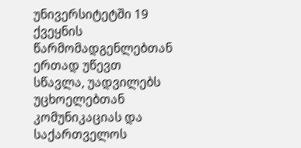უნივერსიტეტში 19 ქვეყნის წარმომადგენლებთან ერთად უწევთ სწავლა, უადვილებს უცხოელებთან კომუნიკაციას და საქართველოს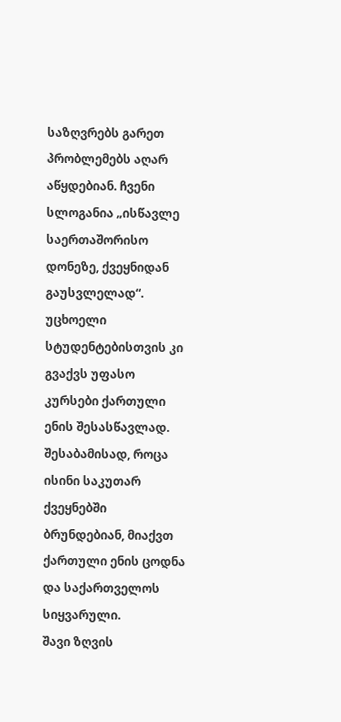საზღვრებს გარეთ პრობლემებს აღარ აწყდებიან. ჩვენი სლოგანია „ისწავლე საერთაშორისო დონეზე, ქვეყნიდან გაუსვლელად“. უცხოელი სტუდენტებისთვის კი გვაქვს უფასო კურსები ქართული ენის შესასწავლად. შესაბამისად, როცა ისინი საკუთარ ქვეყნებში ბრუნდებიან, მიაქვთ ქართული ენის ცოდნა და საქართველოს სიყვარული.
შავი ზღვის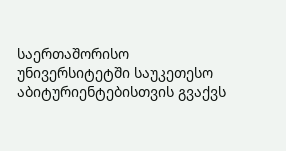საერთაშორისო უნივერსიტეტში საუკეთესო აბიტურიენტებისთვის გვაქვს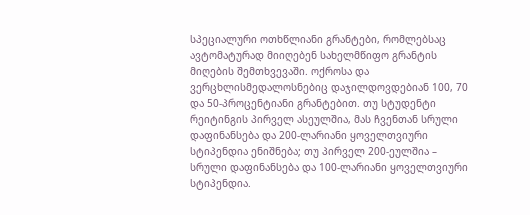სპეციალური ოთხწლიანი გრანტები, რომლებსაც ავტომატურად მიიღებენ სახელმწიფო გრანტის მიღების შემთხვევაში. ოქროსა და ვერცხლისმედალოსნებიც დაჯილდოვდებიან 100, 70 და 50-პროცენტიანი გრანტებით. თუ სტუდენტი რეიტინგის პირველ ასეულშია, მას ჩვენთან სრული დაფინანსება და 200-ლარიანი ყოველთვიური სტიპენდია ენიშნება; თუ პირველ 200-ეულშია – სრული დაფინანსება და 100-ლარიანი ყოველთვიური სტიპენდია.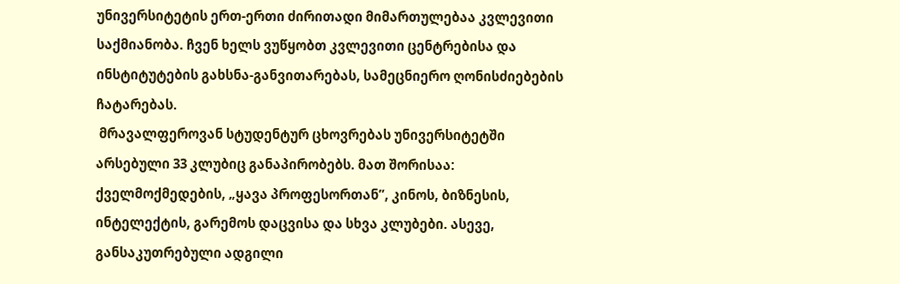უნივერსიტეტის ერთ-ერთი ძირითადი მიმართულებაა კვლევითი საქმიანობა. ჩვენ ხელს ვუწყობთ კვლევითი ცენტრებისა და ინსტიტუტების გახსნა-განვითარებას, სამეცნიერო ღონისძიებების ჩატარებას.
 მრავალფეროვან სტუდენტურ ცხოვრებას უნივერსიტეტში არსებული 33 კლუბიც განაპირობებს. მათ შორისაა: ქველმოქმედების, „ყავა პროფესორთან”, კინოს, ბიზნესის, ინტელექტის, გარემოს დაცვისა და სხვა კლუბები. ასევე, განსაკუთრებული ადგილი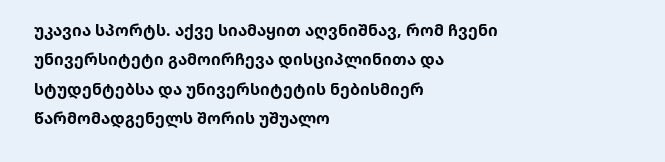უკავია სპორტს. აქვე სიამაყით აღვნიშნავ, რომ ჩვენი უნივერსიტეტი გამოირჩევა დისციპლინითა და სტუდენტებსა და უნივერსიტეტის ნებისმიერ წარმომადგენელს შორის უშუალო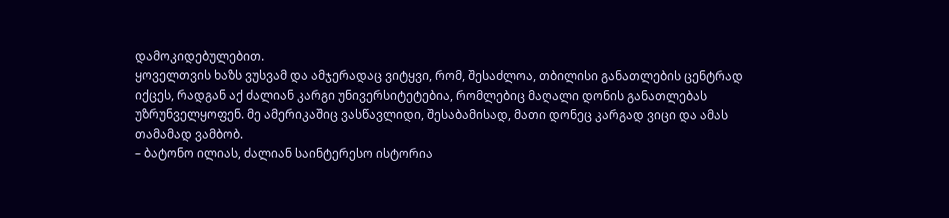დამოკიდებულებით.
ყოველთვის ხაზს ვუსვამ და ამჯერადაც ვიტყვი, რომ, შესაძლოა, თბილისი განათლების ცენტრად იქცეს, რადგან აქ ძალიან კარგი უნივერსიტეტებია, რომლებიც მაღალი დონის განათლებას უზრუნველყოფენ. მე ამერიკაშიც ვასწავლიდი, შესაბამისად, მათი დონეც კარგად ვიცი და ამას თამამად ვამბობ.
– ბატონო ილიას, ძალიან საინტერესო ისტორია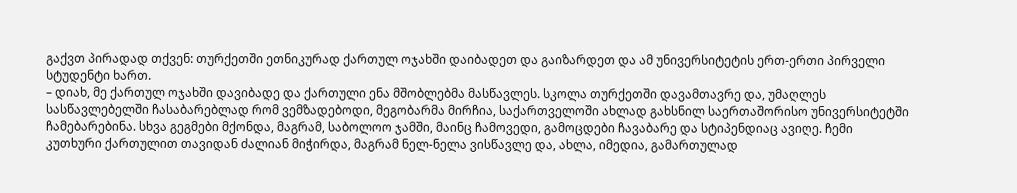გაქვთ პირადად თქვენ: თურქეთში ეთნიკურად ქართულ ოჯახში დაიბადეთ და გაიზარდეთ და ამ უნივერსიტეტის ერთ-ერთი პირველი სტუდენტი ხართ.
– დიახ, მე ქართულ ოჯახში დავიბადე და ქართული ენა მშობლებმა მასწავლეს. სკოლა თურქეთში დავამთავრე და, უმაღლეს სასწავლებელში ჩასაბარებლად რომ ვემზადებოდი, მეგობარმა მირჩია, საქართველოში ახლად გახსნილ საერთაშორისო უნივერსიტეტში ჩამებარებინა. სხვა გეგმები მქონდა, მაგრამ, საბოლოო ჯამში, მაინც ჩამოვედი, გამოცდები ჩავაბარე და სტიპენდიაც ავიღე. ჩემი კუთხური ქართულით თავიდან ძალიან მიჭირდა, მაგრამ ნელ-ნელა ვისწავლე და, ახლა, იმედია, გამართულად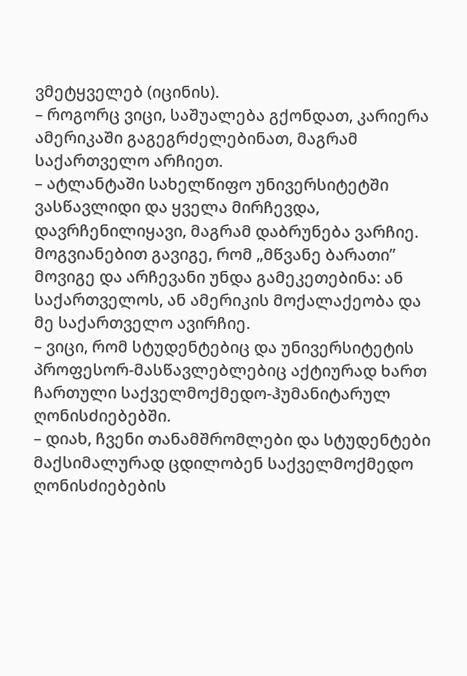ვმეტყველებ (იცინის).
– როგორც ვიცი, საშუალება გქონდათ, კარიერა ამერიკაში გაგეგრძელებინათ, მაგრამ საქართველო არჩიეთ.
– ატლანტაში სახელწიფო უნივერსიტეტში ვასწავლიდი და ყველა მირჩევდა, დავრჩენილიყავი, მაგრამ დაბრუნება ვარჩიე. მოგვიანებით გავიგე, რომ „მწვანე ბარათი” მოვიგე და არჩევანი უნდა გამეკეთებინა: ან საქართველოს, ან ამერიკის მოქალაქეობა და მე საქართველო ავირჩიე.
– ვიცი, რომ სტუდენტებიც და უნივერსიტეტის პროფესორ-მასწავლებლებიც აქტიურად ხართ ჩართული საქველმოქმედო-ჰუმანიტარულ ღონისძიებებში.
– დიახ, ჩვენი თანამშრომლები და სტუდენტები მაქსიმალურად ცდილობენ საქველმოქმედო ღონისძიებების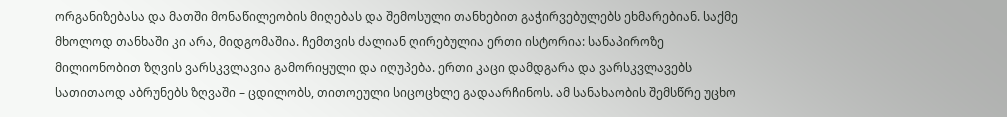ორგანიზებასა და მათში მონაწილეობის მიღებას და შემოსული თანხებით გაჭირვებულებს ეხმარებიან. საქმე მხოლოდ თანხაში კი არა, მიდგომაშია. ჩემთვის ძალიან ღირებულია ერთი ისტორია: სანაპიროზე მილიონობით ზღვის ვარსკვლავია გამორიყული და იღუპება. ერთი კაცი დამდგარა და ვარსკვლავებს სათითაოდ აბრუნებს ზღვაში – ცდილობს, თითოეული სიცოცხლე გადაარჩინოს. ამ სანახაობის შემსწრე უცხო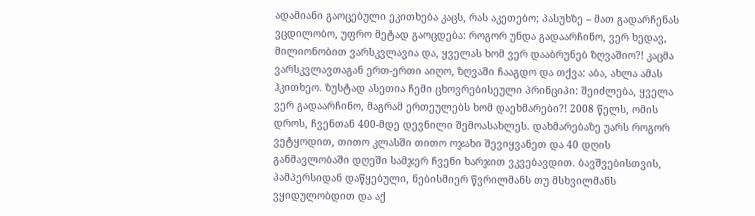ადამიანი გაოცებული ეკითხება კაცს, რას აკეთებო; პასუხზე – მათ გადარჩენას ვცდილობო, უფრო მეტად გაოცდება: როგორ უნდა გადაარჩინო, ვერ ხედავ, მილიონობით ვარსკვლავია და, ყველას ხომ ვერ დააბრუნებ ზღვაშიო?! კაცმა ვარსკვლავთაგან ერთ-ერთი აიღო, ზღვაში ჩააგდო და თქვა: აბა, ახლა ამას ჰკითხეო. ზუსტად ასეთია ჩემი ცხოვრებისეული პრინციპი: შეიძლება, ყველა ვერ გადაარჩინო, მაგრამ ერთეულებს ხომ დაეხმარები?! 2008 წელს, ომის დროს, ჩვენთან 400-მდე დევნილი შემოასახლეს. დახმარებაზე უარს როგორ ვეტყოდით, თითო კლასში თითო ოჯახი შევიყვანეთ და 40 დღის განმავლობაში დღეში სამჯერ ჩვენი ხარჯით ვკვებავდით. ბავშვებისთვის, პამპერსიდან დაწყებული, ნებისმიერ წვრილმანს თუ მსხვილმანს ვყიდულობდით და აქ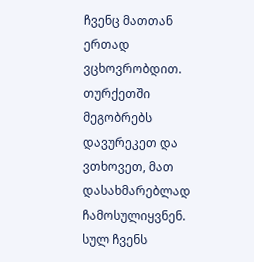ჩვენც მათთან ერთად ვცხოვრობდით. თურქეთში მეგობრებს დავურეკეთ და ვთხოვეთ, მათ დასახმარებლად ჩამოსულიყვნენ. სულ ჩვენს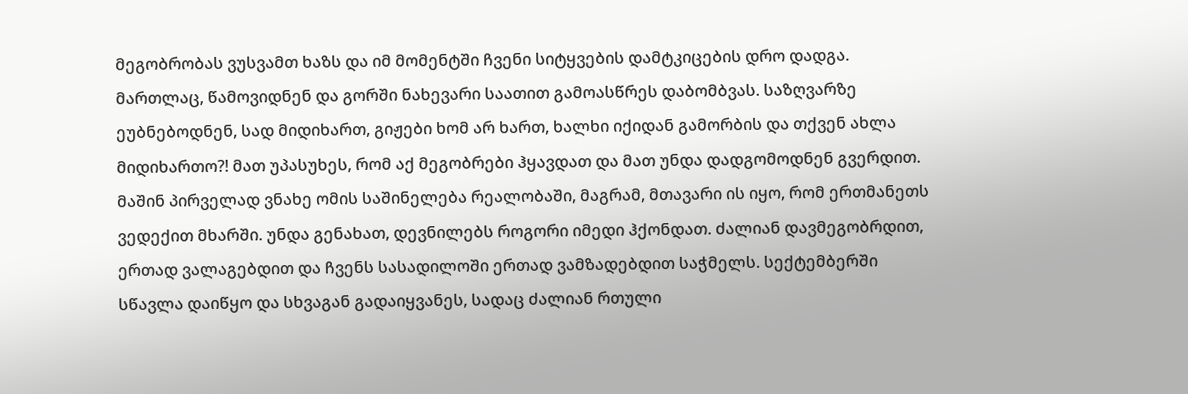მეგობრობას ვუსვამთ ხაზს და იმ მომენტში ჩვენი სიტყვების დამტკიცების დრო დადგა. მართლაც, წამოვიდნენ და გორში ნახევარი საათით გამოასწრეს დაბომბვას. საზღვარზე ეუბნებოდნენ, სად მიდიხართ, გიჟები ხომ არ ხართ, ხალხი იქიდან გამორბის და თქვენ ახლა მიდიხართო?! მათ უპასუხეს, რომ აქ მეგობრები ჰყავდათ და მათ უნდა დადგომოდნენ გვერდით. მაშინ პირველად ვნახე ომის საშინელება რეალობაში, მაგრამ, მთავარი ის იყო, რომ ერთმანეთს ვედექით მხარში. უნდა გენახათ, დევნილებს როგორი იმედი ჰქონდათ. ძალიან დავმეგობრდით, ერთად ვალაგებდით და ჩვენს სასადილოში ერთად ვამზადებდით საჭმელს. სექტემბერში სწავლა დაიწყო და სხვაგან გადაიყვანეს, სადაც ძალიან რთული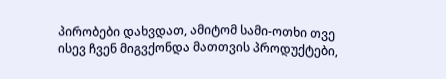პირობები დახვდათ, ამიტომ სამი-ოთხი თვე ისევ ჩვენ მიგვქონდა მათთვის პროდუქტები,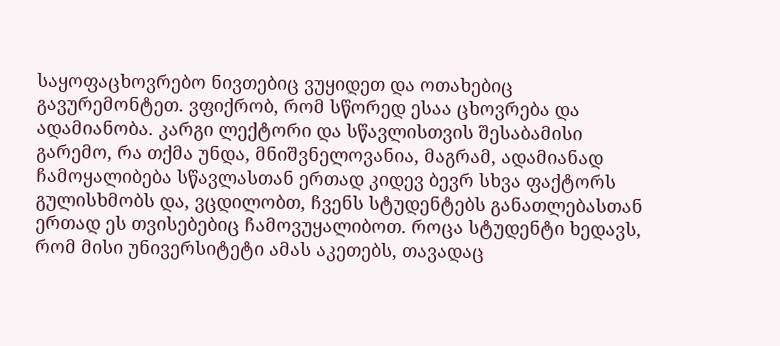საყოფაცხოვრებო ნივთებიც ვუყიდეთ და ოთახებიც გავურემონტეთ. ვფიქრობ, რომ სწორედ ესაა ცხოვრება და ადამიანობა. კარგი ლექტორი და სწავლისთვის შესაბამისი გარემო, რა თქმა უნდა, მნიშვნელოვანია, მაგრამ, ადამიანად ჩამოყალიბება სწავლასთან ერთად კიდევ ბევრ სხვა ფაქტორს გულისხმობს და, ვცდილობთ, ჩვენს სტუდენტებს განათლებასთან ერთად ეს თვისებებიც ჩამოვუყალიბოთ. როცა სტუდენტი ხედავს, რომ მისი უნივერსიტეტი ამას აკეთებს, თავადაც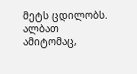მეტს ცდილობს. ალბათ ამიტომაც,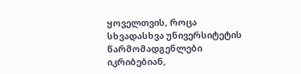ყოველთვის, როცა სხვადასხვა უნივერსიტეტის წარმომადგენლები იკრიბებიან,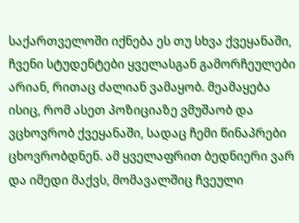საქართველოში იქნება ეს თუ სხვა ქვეყანაში, ჩვენი სტუდენტები ყველასგან გამორჩეულები არიან, რითაც ძალიან ვამაყობ. მეამაყება ისიც, რომ ასეთ პოზიციაზე ვმუშაობ და ვცხოვრობ ქვეყანაში, სადაც ჩემი წინაპრები ცხოვრობდნენ. ამ ყველაფრით ბედნიერი ვარ და იმედი მაქვს, მომავალშიც ჩვეული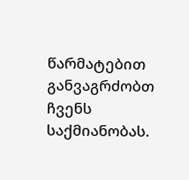წარმატებით განვაგრძობთ ჩვენს საქმიანობას.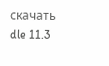скачать dle 11.3